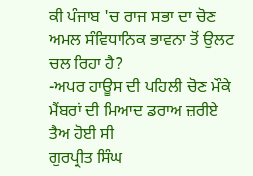ਕੀ ਪੰਜਾਬ 'ਚ ਰਾਜ ਸਭਾ ਦਾ ਚੋਣ ਅਮਲ ਸੰਵਿਧਾਨਿਕ ਭਾਵਨਾ ਤੋਂ ਉਲਟ ਚਲ ਰਿਹਾ ਹੈ?
-ਅਪਰ ਹਾਊਸ ਦੀ ਪਹਿਲੀ ਚੋਣ ਮੌਕੇ ਮੈਂਬਰਾਂ ਦੀ ਮਿਆਦ ਡਰਾਅ ਜ਼ਰੀਏ ਤੈਅ ਹੋਈ ਸੀ
ਗੁਰਪ੍ਰੀਤ ਸਿੰਘ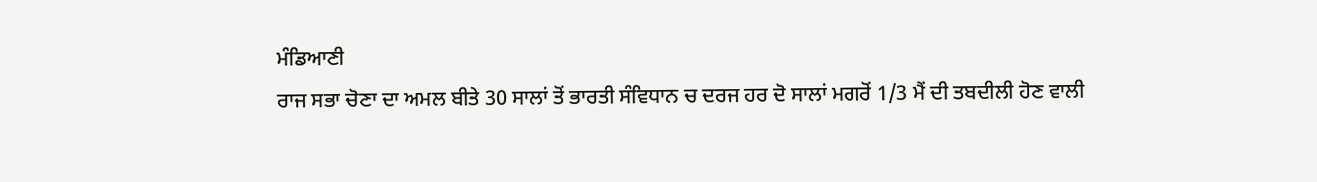ਮੰਡਿਆਣੀ
ਰਾਜ ਸਭਾ ਚੋਣਾ ਦਾ ਅਮਲ ਬੀਤੇ 30 ਸਾਲਾਂ ਤੋਂ ਭਾਰਤੀ ਸੰਵਿਧਾਨ ਚ ਦਰਜ ਹਰ ਦੋ ਸਾਲਾਂ ਮਗਰੋਂ 1/3 ਮੈਂ ਦੀ ਤਬਦੀਲੀ ਹੋਣ ਵਾਲੀ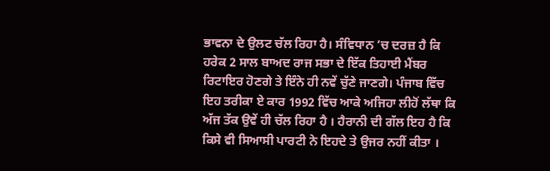ਭਾਵਨਾ ਦੇ ਉਲਟ ਚੱਲ ਰਿਹਾ ਹੈ। ਸੰਵਿਧਾਨ ’ਚ ਦਰਜ਼ ਹੈ ਕਿ ਹਰੇਕ 2 ਸਾਲ ਬਾਅਦ ਰਾਜ ਸਭਾ ਦੇ ਇੱਕ ਤਿਹਾਈ ਮੈਂਬਰ ਰਿਟਾਇਰ ਹੋਣਗੇ ਤੇ ਇੰਨੇ ਹੀ ਨਵੇਂ ਚੁੱਣੇ ਜਾਣਗੇ। ਪੰਜਾਬ ਵਿੱਚ ਇਹ ਤਰੀਕਾ ਏ ਕਾਰ 1992 ਵਿੱਚ ਆਕੇ ਅਜਿਹਾ ਲੀਹੋਂ ਲੱਥਾ ਕਿ ਅੱਜ ਤੱਕ ਉਵੇਂ ਹੀ ਚੱਲ ਰਿਹਾ ਹੈ । ਹੈਰਾਨੀ ਦੀ ਗੱਲ ਇਹ ਹੈ ਕਿ ਕਿਸੇ ਵੀ ਸਿਆਸੀ ਪਾਰਟੀ ਨੇ ਇਹਦੇ ਤੇ ਉਜਰ ਨਹੀਂ ਕੀਤਾ ।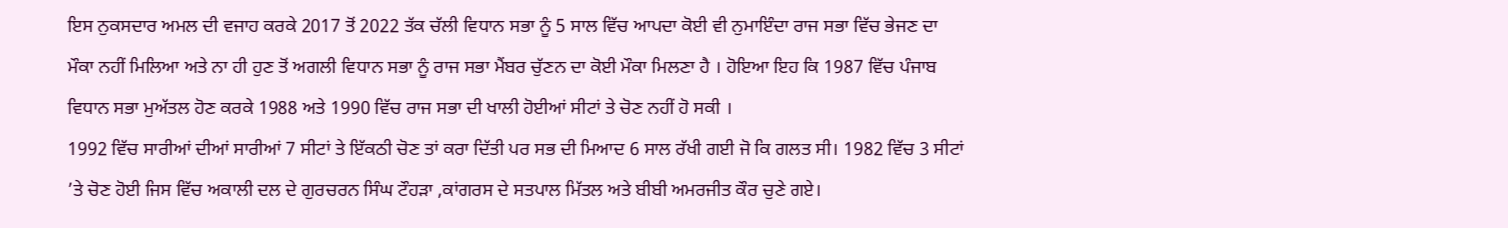ਇਸ ਨੁਕਸਦਾਰ ਅਮਲ ਦੀ ਵਜਾਹ ਕਰਕੇ 2017 ਤੋਂ 2022 ਤੱਕ ਚੱਲੀ ਵਿਧਾਨ ਸਭਾ ਨੂੰ 5 ਸਾਲ ਵਿੱਚ ਆਪਦਾ ਕੋਈ ਵੀ ਨੁਮਾਇੰਦਾ ਰਾਜ ਸਭਾ ਵਿੱਚ ਭੇਜਣ ਦਾ ਮੌਕਾ ਨਹੀਂ ਮਿਲਿਆ ਅਤੇ ਨਾ ਹੀ ਹੁਣ ਤੋਂ ਅਗਲੀ ਵਿਧਾਨ ਸਭਾ ਨੂੰ ਰਾਜ ਸਭਾ ਮੈਂਬਰ ਚੁੱਣਨ ਦਾ ਕੋਈ ਮੌਕਾ ਮਿਲਣਾ ਹੈ । ਹੋਇਆ ਇਹ ਕਿ 1987 ਵਿੱਚ ਪੰਜਾਬ ਵਿਧਾਨ ਸਭਾ ਮੁਅੱਤਲ ਹੋਣ ਕਰਕੇ 1988 ਅਤੇ 1990 ਵਿੱਚ ਰਾਜ ਸਭਾ ਦੀ ਖਾਲੀ ਹੋਈਆਂ ਸੀਟਾਂ ਤੇ ਚੋਣ ਨਹੀਂ ਹੋ ਸਕੀ ।
1992 ਵਿੱਚ ਸਾਰੀਆਂ ਦੀਆਂ ਸਾਰੀਆਂ 7 ਸੀਟਾਂ ਤੇ ਇੱਕਠੀ ਚੋਣ ਤਾਂ ਕਰਾ ਦਿੱਤੀ ਪਰ ਸਭ ਦੀ ਮਿਆਦ 6 ਸਾਲ ਰੱਖੀ ਗਈ ਜੋ ਕਿ ਗਲਤ ਸੀ। 1982 ਵਿੱਚ 3 ਸੀਟਾਂ ’ਤੇ ਚੋਣ ਹੋਈ ਜਿਸ ਵਿੱਚ ਅਕਾਲੀ ਦਲ ਦੇ ਗੁਰਚਰਨ ਸਿੰਘ ਟੌਹੜਾ ,ਕਾਂਗਰਸ ਦੇ ਸਤਪਾਲ ਮਿੱਤਲ ਅਤੇ ਬੀਬੀ ਅਮਰਜੀਤ ਕੌਰ ਚੁਣੇ ਗਏ।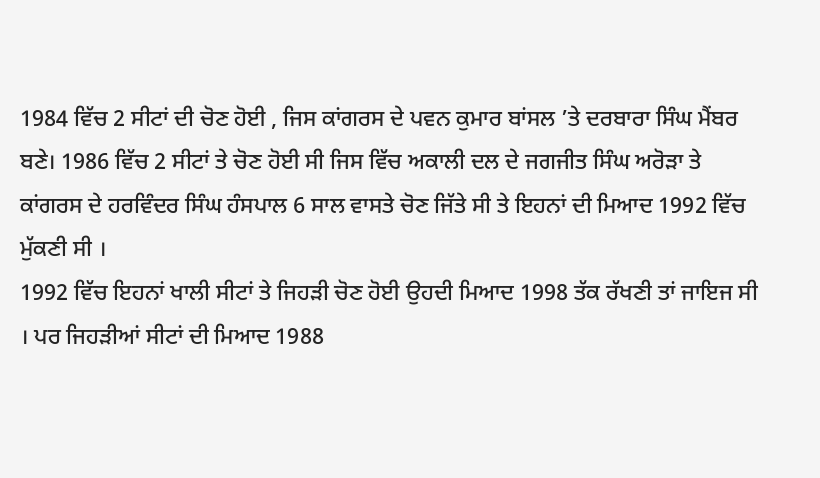1984 ਵਿੱਚ 2 ਸੀਟਾਂ ਦੀ ਚੋਣ ਹੋਈ , ਜਿਸ ਕਾਂਗਰਸ ਦੇ ਪਵਨ ਕੁਮਾਰ ਬਾਂਸਲ ’ਤੇ ਦਰਬਾਰਾ ਸਿੰਘ ਮੈਂਬਰ ਬਣੇ। 1986 ਵਿੱਚ 2 ਸੀਟਾਂ ਤੇ ਚੋਣ ਹੋਈ ਸੀ ਜਿਸ ਵਿੱਚ ਅਕਾਲੀ ਦਲ ਦੇ ਜਗਜੀਤ ਸਿੰਘ ਅਰੋੜਾ ਤੇ ਕਾਂਗਰਸ ਦੇ ਹਰਵਿੰਦਰ ਸਿੰਘ ਹੰਸਪਾਲ 6 ਸਾਲ ਵਾਸਤੇ ਚੋਣ ਜਿੱਤੇ ਸੀ ਤੇ ਇਹਨਾਂ ਦੀ ਮਿਆਦ 1992 ਵਿੱਚ ਮੁੱਕਣੀ ਸੀ ।
1992 ਵਿੱਚ ਇਹਨਾਂ ਖਾਲੀ ਸੀਟਾਂ ਤੇ ਜਿਹੜੀ ਚੋਣ ਹੋਈ ਉਹਦੀ ਮਿਆਦ 1998 ਤੱਕ ਰੱਖਣੀ ਤਾਂ ਜਾਇਜ ਸੀ । ਪਰ ਜਿਹੜੀਆਂ ਸੀਟਾਂ ਦੀ ਮਿਆਦ 1988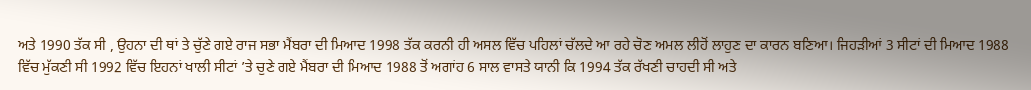ਅਤੇ 1990 ਤੱਕ ਸੀ , ਉਹਨਾ ਦੀ ਥਾਂ ਤੇ ਚੁੱਣੇ ਗਏ ਰਾਜ ਸਭਾ ਮੈਂਬਰਾ ਦੀ ਮਿਆਦ 1998 ਤੱਕ ਕਰਨੀ ਹੀ ਅਸਲ ਵਿੱਚ ਪਹਿਲਾਂ ਚੱਲਦੇ ਆ ਰਹੇ ਚੋਣ ਅਮਲ ਲੀਹੋਂ ਲਾਹੁਣ ਦਾ ਕਾਰਨ ਬਣਿਆ। ਜਿਹੜੀਆਂ 3 ਸੀਟਾਂ ਦੀ ਮਿਆਦ 1988 ਵਿੱਚ ਮੁੱਕਣੀ ਸੀ 1992 ਵਿੱਚ ਇਹਨਾਂ ਖਾਲੀ ਸੀਟਾਂ ’ਤੇ ਚੁਣੇ ਗਏ ਮੈਂਬਰਾ ਦੀ ਮਿਆਦ 1988 ਤੋਂ ਅਗਾਂਹ 6 ਸਾਲ ਵਾਸਤੇ ਯਾਨੀ ਕਿ 1994 ਤੱਕ ਰੱਖਣੀ ਚਾਹਦੀ ਸੀ ਅਤੇ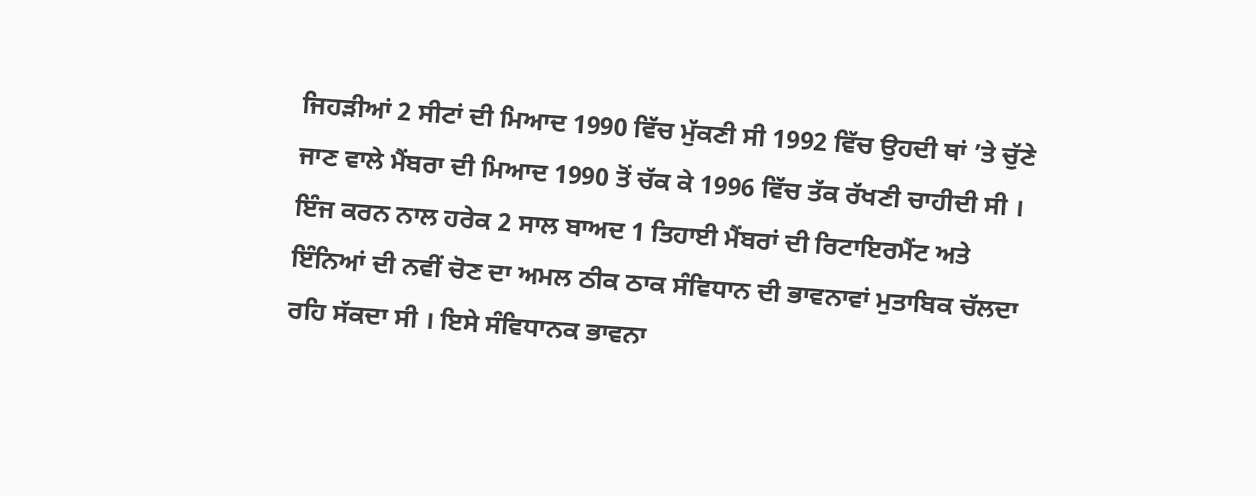ਜਿਹੜੀਆਂ 2 ਸੀਟਾਂ ਦੀ ਮਿਆਦ 1990 ਵਿੱਚ ਮੁੱਕਣੀ ਸੀ 1992 ਵਿੱਚ ਉਹਦੀ ਥਾਂ ’ਤੇ ਚੁੱਣੇ ਜਾਣ ਵਾਲੇ ਮੈਂਬਰਾ ਦੀ ਮਿਆਦ 1990 ਤੋਂ ਚੱਕ ਕੇ 1996 ਵਿੱਚ ਤੱਕ ਰੱਖਣੀ ਚਾਹੀਦੀ ਸੀ ।
ਇੰਜ ਕਰਨ ਨਾਲ ਹਰੇਕ 2 ਸਾਲ ਬਾਅਦ 1 ਤਿਹਾਈ ਮੈਂਬਰਾਂ ਦੀ ਰਿਟਾਇਰਮੈਂਟ ਅਤੇ ਇੰਨਿਆਂ ਦੀ ਨਵੀਂ ਚੋਣ ਦਾ ਅਮਲ ਠੀਕ ਠਾਕ ਸੰਵਿਧਾਨ ਦੀ ਭਾਵਨਾਵਾਂ ਮੁਤਾਬਿਕ ਚੱਲਦਾ ਰਹਿ ਸੱਕਦਾ ਸੀ । ਇਸੇ ਸੰਵਿਧਾਨਕ ਭਾਵਨਾ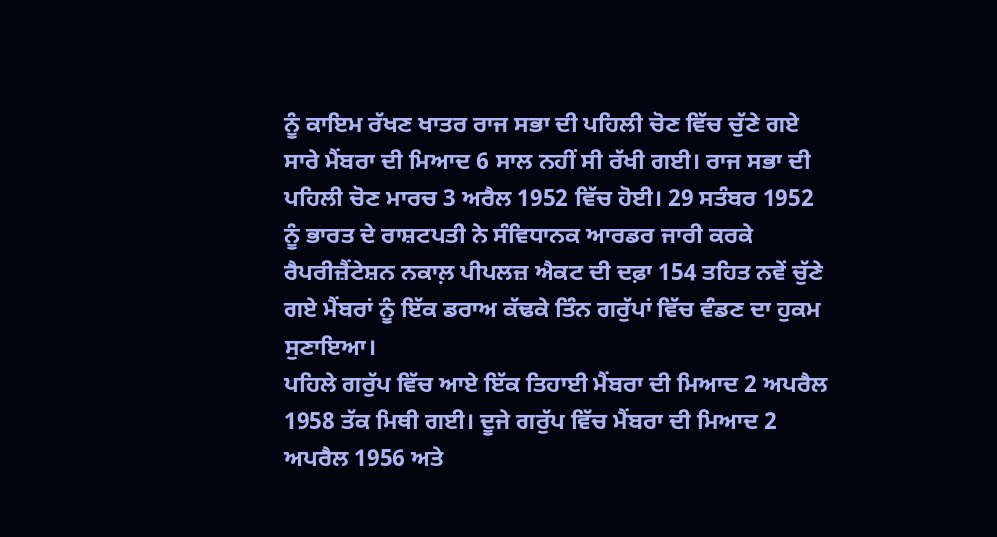ਨੂੰ ਕਾਇਮ ਰੱਖਣ ਖਾਤਰ ਰਾਜ ਸਭਾ ਦੀ ਪਹਿਲੀ ਚੋਣ ਵਿੱਚ ਚੁੱਣੇ ਗਏ ਸਾਰੇ ਮੈਂਬਰਾ ਦੀ ਮਿਆਦ 6 ਸਾਲ ਨਹੀਂ ਸੀ ਰੱਖੀ ਗਈ। ਰਾਜ ਸਭਾ ਦੀ ਪਹਿਲੀ ਚੋਣ ਮਾਰਚ 3 ਅਰੈਲ 1952 ਵਿੱਚ ਹੋਈ। 29 ਸਤੰਬਰ 1952 ਨੂੰ ਭਾਰਤ ਦੇ ਰਾਸ਼ਟਪਤੀ ਨੇ ਸੰਵਿਧਾਨਕ ਆਰਡਰ ਜਾਰੀ ਕਰਕੇ ਰੈਪਰੀਜ਼ੈਂਟੇਸ਼ਨ ਨਕਾਲ਼ ਪੀਪਲਜ਼ ਐਕਟ ਦੀ ਦਫ਼ਾ 154 ਤਹਿਤ ਨਵੇਂ ਚੁੱਣੇ ਗਏ ਮੈਂਬਰਾਂ ਨੂੰ ਇੱਕ ਡਰਾਅ ਕੱਢਕੇ ਤਿੰਨ ਗਰੁੱਪਾਂ ਵਿੱਚ ਵੰਡਣ ਦਾ ਹੁਕਮ ਸੁਣਾਇਆ।
ਪਹਿਲੇ ਗਰੁੱਪ ਵਿੱਚ ਆਏ ਇੱਕ ਤਿਹਾਈ ਮੈਂਬਰਾ ਦੀ ਮਿਆਦ 2 ਅਪਰੈਲ 1958 ਤੱਕ ਮਿਥੀ ਗਈ। ਦੂਜੇ ਗਰੁੱਪ ਵਿੱਚ ਮੈਂਬਰਾ ਦੀ ਮਿਆਦ 2 ਅਪਰੈਲ 1956 ਅਤੇ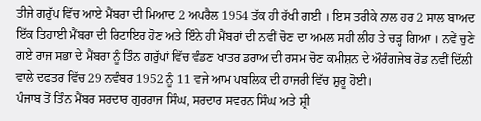ਤੀਜੇ ਗਰੁੱਪ ਵਿੱਚ ਆਏ ਮੈਂਬਰਾ ਦੀ ਮਿਆਦ 2 ਅਪਰੈਲ 1954 ਤੱਕ ਹੀ ਰੱਖੀ ਗਈ । ਇਸ ਤਰੀਕੇ ਨਾਲ ਹਰ 2 ਸਾਲ ਬਾਅਦ ਇੱਕ ਤਿਹਾਈ ਮੈਂਬਰਾ ਦੀ ਰਿਟਾਇਰ ਹੋਣ ਅਤੇ ਇੰਨੇ ਹੀ ਮੈਂਬਰਾਂ ਦੀ ਨਵੀਂ ਚੋਣ ਦਾ ਅਮਲ ਸਹੀ ਲੀਹ ਤੇ ਚੜ੍ਹ ਗਿਆ । ਨਵੇਂ ਚੁਣੇ ਗਏ ਰਾਜ ਸਭਾ ਦੇ ਮੈਂਬਰਾ ਨੂੰ ਤਿੰਨ ਗਰੁੱਪਾਂ ਵਿੱਚ ਵੰਡਣ ਖਾਤਰ ਡਰਾਅ ਦੀ ਰਸਮ ਚੋਣ ਕਮੀਸ਼ਨ ਦੇ ਔਰੰਗਜੇਬ ਰੋਡ ਨਵੀਂ ਦਿੱਲੀ ਵਾਲੇ ਦਫਤਰ ਵਿੱਚ 29 ਨਵੰਬਰ 1952 ਨੂੰ 11 ਵਜੇ ਆਮ ਪਬਲਿਕ ਦੀ ਹਾਜਰੀ ਵਿੱਚ ਸ਼ੁਰੂ ਹੋਈ।
ਪੰਜਾਬ ਤੋਂ ਤਿੰਨ ਮੈਂਬਰ ਸਰਦਾਰ ਗੁਰਰਾਜ ਸਿੰਘ, ਸਰਦਾਰ ਸਵਰਨ ਸਿੰਘ ਅਤੇ ਸ਼੍ਰੀ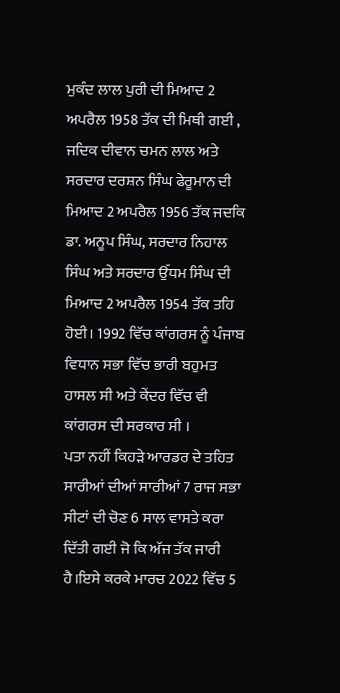ਮੁਕੰਦ ਲਾਲ ਪੁਰੀ ਦੀ ਮਿਆਦ 2 ਅਪਰੈਲ 1958 ਤੱਕ ਦੀ ਮਿਥੀ ਗਈ , ਜਦਿਕ ਦੀਵਾਨ ਚਮਨ ਲਾਲ ਅਤੇ ਸਰਦਾਰ ਦਰਸ਼ਨ ਸਿੰਘ ਫੇਰੂਮਾਨ ਦੀ ਮਿਆਦ 2 ਅਪਰੈਲ 1956 ਤੱਕ ਜਦਕਿ ਡਾ. ਅਨੂਪ ਸਿੰਘ, ਸਰਦਾਰ ਨਿਹਾਲ ਸਿੰਘ ਅਤੇ ਸਰਦਾਰ ਉੱਧਮ ਸਿੰਘ ਦੀ ਮਿਆਦ 2 ਅਪਰੈਲ 1954 ਤੱਕ ਤਹਿ ਹੋਈ। 1992 ਵਿੱਚ ਕਾਂਗਰਸ ਨੂੰ ਪੰਜਾਬ ਵਿਧਾਨ ਸਭਾ ਵਿੱਚ ਭਾਰੀ ਬਹੁਮਤ ਹਾਸਲ ਸੀ ਅਤੇ ਕੇਂਦਰ ਵਿੱਚ ਵੀ ਕਾਂਗਰਸ ਦੀ ਸਰਕਾਰ ਸੀ ।
ਪਤਾ ਨਹੀਂ ਕਿਹੜੇ ਆਰਡਰ ਦੇ ਤਹਿਤ ਸਾਰੀਆਂ ਦੀਆਂ ਸਾਰੀਆਂ 7 ਰਾਜ ਸਭਾ ਸੀਟਾਂ ਦੀ ਚੋਣ 6 ਸਾਲ ਵਾਸਤੇ ਕਰਾ ਦਿੱਤੀ ਗਈ ਜੋ ਕਿ ਅੱਜ ਤੱਕ ਜਾਰੀ ਹੈ।ਇਸੇ ਕਰਕੇ ਮਾਰਚ 2022 ਵਿੱਚ 5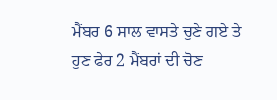ਮੈਂਬਰ 6 ਸਾਲ ਵਾਸਤੇ ਚੁਣੇ ਗਏ ਤੇ ਹੁਣ ਫੇਰ 2 ਮੈਂਬਰਾਂ ਦੀ ਚੋਣ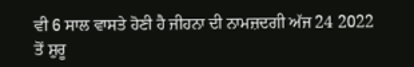ਵੀ 6 ਸਾਲ ਵਾਸਤੇ ਹੋਣੀ ਹੈ ਜੀਹਨਾ ਦੀ ਨਾਮਜ਼ਦਗੀ ਅੱਜ 24 2022 ਤੋਂ ਸ਼ੁਰੂ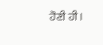ਹੋਣੀ ਹੀ।